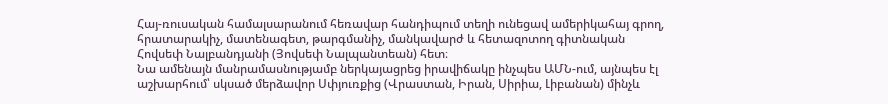Հայ-ռուսական համալսարանում հեռավար հանդիպում տեղի ունեցավ ամերիկահայ գրող, հրատարակիչ, մատենագետ, թարգմանիչ, մանկավարժ և հետազոտող գիտնական Հովսեփ Նալբանդյանի (Յովսեփ Նալպանտեան) հետ։
Նա ամենայն մանրամասնությամբ ներկայացրեց իրավիճակը ինչպես ԱՄՆ-ում, այնպես էլ աշխարհում՝ սկսած մերձավոր Սփյուռքից (Վրաստան, Իրան, Սիրիա, Լիբանան) մինչև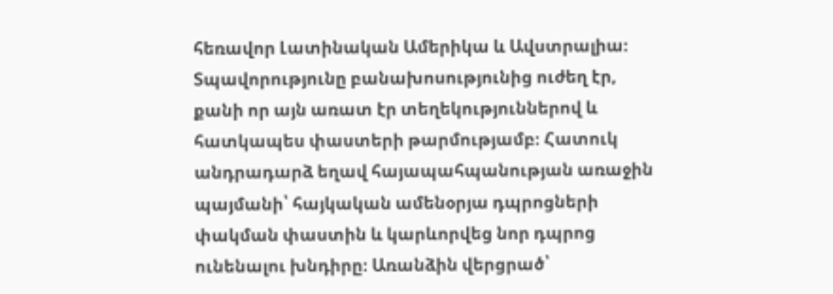հեռավոր Լատինական Ամերիկա և Ավստրալիա։ Տպավորությունը բանախոսությունից ուժեղ էր, քանի որ այն առատ էր տեղեկություններով և հատկապես փաստերի թարմությամբ։ Հատուկ անդրադարձ եղավ հայապահպանության առաջին պայմանի՝ հայկական ամենօրյա դպրոցների փակման փաստին և կարևորվեց նոր դպրոց ունենալու խնդիրը։ Առանձին վերցրած՝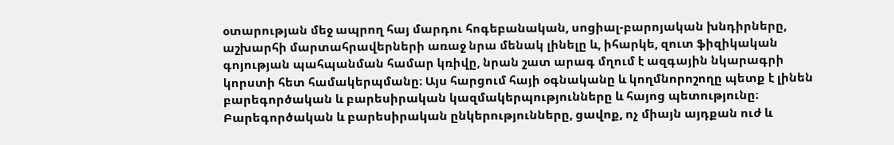օտարության մեջ ապրող հայ մարդու հոգեբանական, սոցիալ-բարոյական խնդիրները, աշխարհի մարտահրավերների առաջ նրա մենակ լինելը և, իհարկե, զուտ ֆիզիկական գոյության պահպանման համար կռիվը, նրան շատ արագ մղում է ազգային նկարագրի կորստի հետ համակերպմանը։ Այս հարցում հայի օգնականը և կողմնորոշողը պետք է լինեն բարեգործական և բարեսիրական կազմակերպությունները և հայոց պետությունը։ Բարեգործական և բարեսիրական ընկերությունները, ցավոք, ոչ միայն այդքան ուժ և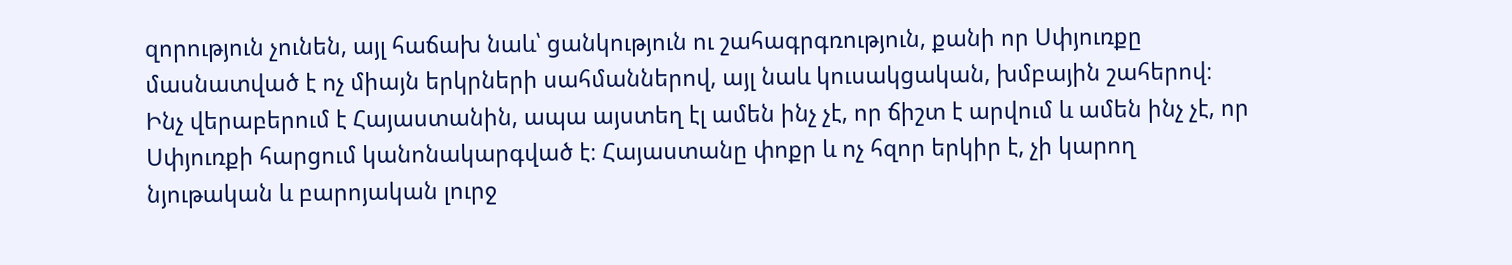զորություն չունեն, այլ հաճախ նաև՝ ցանկություն ու շահագրգռություն, քանի որ Սփյուռքը մասնատված է ոչ միայն երկրների սահմաններով, այլ նաև կուսակցական, խմբային շահերով։
Ինչ վերաբերում է Հայաստանին, ապա այստեղ էլ ամեն ինչ չէ, որ ճիշտ է արվում և ամեն ինչ չէ, որ Սփյուռքի հարցում կանոնակարգված է։ Հայաստանը փոքր և ոչ հզոր երկիր է, չի կարող նյութական և բարոյական լուրջ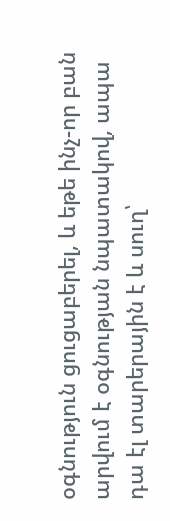օգնություն ցուցաբերել, և եթե ինչ-որ բան արվում է օգնության նպատակով, ապա դա էլ տարերային է և սուղ՝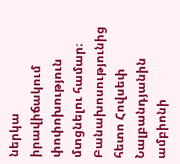ներկա իրավիճակում փոփոխություն մտցնելու համար։
Բանախոսությունից հետո Հովսեփ Նալբանդյանին ամբիոնի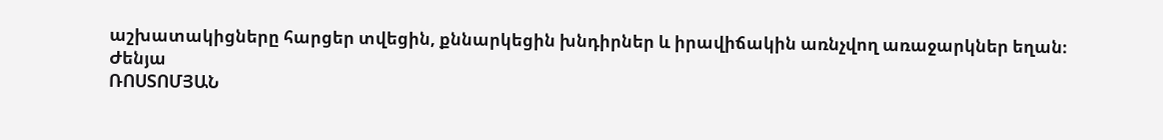աշխատակիցները հարցեր տվեցին, քննարկեցին խնդիրներ և իրավիճակին առնչվող առաջարկներ եղան։
Ժենյա
ՌՈՍՏՈՄՅԱՆ